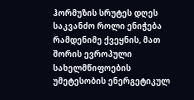ჰორმუზის სრუტეს დღეს საკვანძო როლი ენიჭება რამდენიმე ქვეყნის, მათ შორის ევროპული სახელმწიფოების უმეტესობის ენერგეტიკულ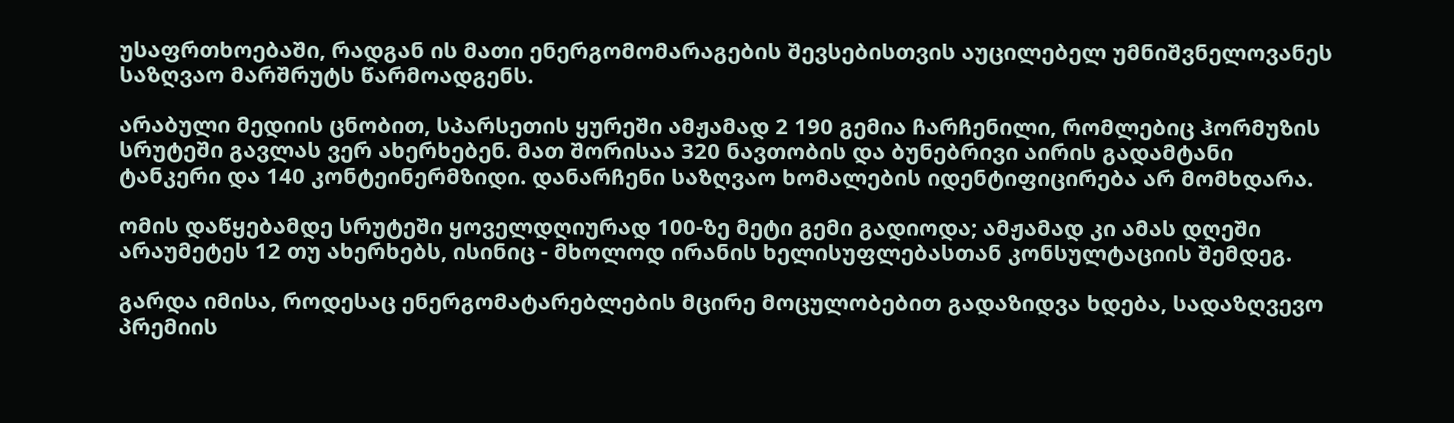უსაფრთხოებაში, რადგან ის მათი ენერგომომარაგების შევსებისთვის აუცილებელ უმნიშვნელოვანეს საზღვაო მარშრუტს წარმოადგენს.

არაბული მედიის ცნობით, სპარსეთის ყურეში ამჟამად 2 190 გემია ჩარჩენილი, რომლებიც ჰორმუზის სრუტეში გავლას ვერ ახერხებენ. მათ შორისაა 320 ნავთობის და ბუნებრივი აირის გადამტანი ტანკერი და 140 კონტეინერმზიდი. დანარჩენი საზღვაო ხომალების იდენტიფიცირება არ მომხდარა.

ომის დაწყებამდე სრუტეში ყოველდღიურად 100-ზე მეტი გემი გადიოდა; ამჟამად კი ამას დღეში არაუმეტეს 12 თუ ახერხებს, ისინიც - მხოლოდ ირანის ხელისუფლებასთან კონსულტაციის შემდეგ.

გარდა იმისა, როდესაც ენერგომატარებლების მცირე მოცულობებით გადაზიდვა ხდება, სადაზღვევო პრემიის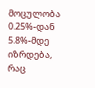მოცულობა 0.25%-დან 5.8%-მდე იზრდება, რაც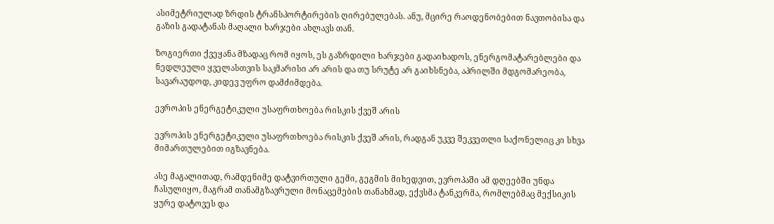ასიმეტრიულად ზრდის ტრანსპორტირების ღირებულებას. ანუ, მცირე რაოდენობებით ნავთობისა და გაზის გადატანას მაღალი ხარჯები ახლავს თან.

ზოგიერთი ქვეყანა მზადაც რომ იყოს, ეს გაზრდილი ხარჯები გადაიხადოს, ენერგომატარებლები და ნედლეული ყველასთვის საკმარისი არ არის და თუ სრუტე არ გაიხსნება, აპრილში მდგომარეობა, სავარაუდოდ, კიდევ უფრო დამძიმდება.

ევროპის ენერგეტიკული უსაფრთხოება რისკის ქვეშ არის

ევროპის ენერგეტიკული უსაფრთხოება რისკის ქვეშ არის, რადგან უკვე შეკვეთლი საქონელიც კი სხვა მიმართულებით იგზავნება.

ასე მაგალითად, რამდენიმე დატვირთული გემი, გეგმის მიხედვით, ევროპაში ამ დღეებში უნდა ჩასულიყო, მაგრამ თანამგზავრული მონაცემების თანახმად, ექვსმა ტანკერმა, რომლებმაც მექსიკის ყურე დატოვეს და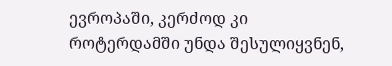ევროპაში, კერძოდ კი როტერდამში უნდა შესულიყვნენ,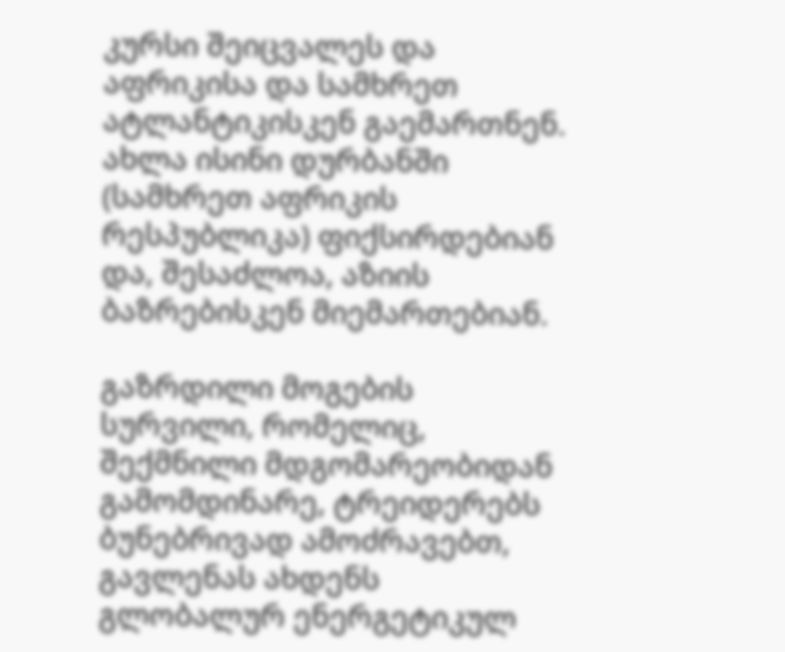კურსი შეიცვალეს და აფრიკისა და სამხრეთ ატლანტიკისკენ გაემართნენ. ახლა ისინი დურბანში (სამხრეთ აფრიკის რესპუბლიკა) ფიქსირდებიან და, შესაძლოა, აზიის ბაზრებისკენ მიემართებიან.

გაზრდილი მოგების სურვილი, რომელიც, შექმნილი მდგომარეობიდან გამომდინარე, ტრეიდერებს ბუნებრივად ამოძრავებთ, გავლენას ახდენს გლობალურ ენერგეტიკულ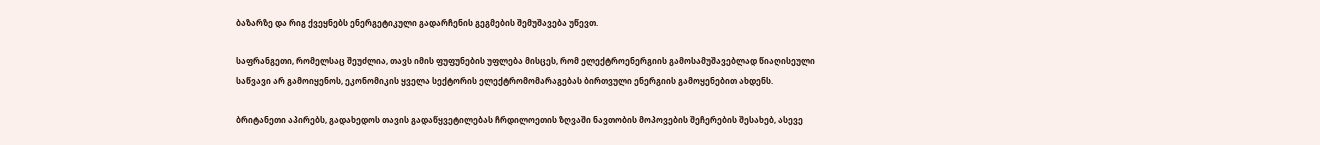ბაზარზე და რიგ ქვეყნებს ენერგეტიკული გადარჩენის გეგმების შემუშავება უწევთ.

საფრანგეთი, რომელსაც შეუძლია, თავს იმის ფუფუნების უფლება მისცეს, რომ ელექტროენერგიის გამოსამუშავებლად წიაღისეული საწვავი არ გამოიყენოს, ეკონომიკის ყველა სექტორის ელექტრომომარაგებას ბირთვული ენერგიის გამოყენებით ახდენს.

ბრიტანეთი აპირებს, გადახედოს თავის გადაწყვეტილებას ჩრდილოეთის ზღვაში ნავთობის მოპოვების შეჩერების შესახებ, ასევე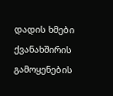დადის ხმები ქვანახშირის გამოყენების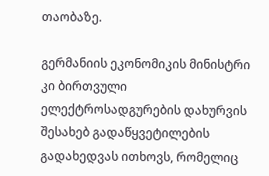თაობაზე.

გერმანიის ეკონომიკის მინისტრი კი ბირთვული ელექტროსადგურების დახურვის შესახებ გადაწყვეტილების გადახედვას ითხოვს, რომელიც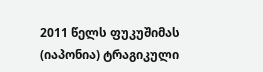2011 წელს ფუკუშიმას (იაპონია) ტრაგიკული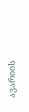ავარიის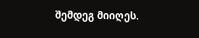შემდეგ მიიღეს.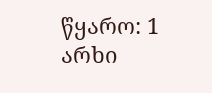წყარო: 1 არხი